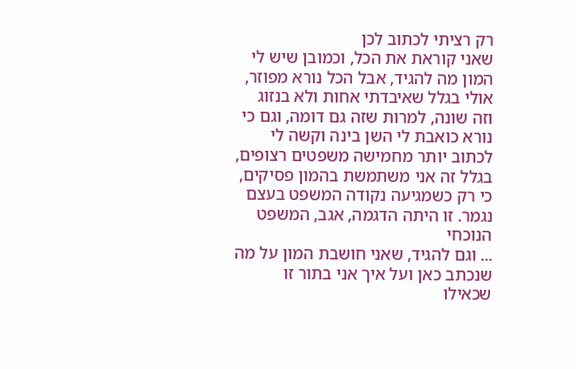רק רציתי לכתוב לכן
שאני קוראת את הכל, וכמובן שיש לי המון מה להגיד, אבל הכל נורא מפוזר, אולי בגלל שאיבדתי אחות ולא בנזוג וזה שונה, למרות שזה גם דומה, וגם כי נורא כואבת לי השן בינה וקשה לי לכתוב יותר מחמישה משפטים רצופים, בגלל זה אני משתמשת בהמון פסיקים, כי רק כשמגיעה נקודה המשפט בעצם נגמר. זו היתה הדגמה, אגב, המשפט הנוכחי
... וגם להגיד, שאני חושבת המון על מה שנכתב כאן ועל איך אני בתור זו שכאילו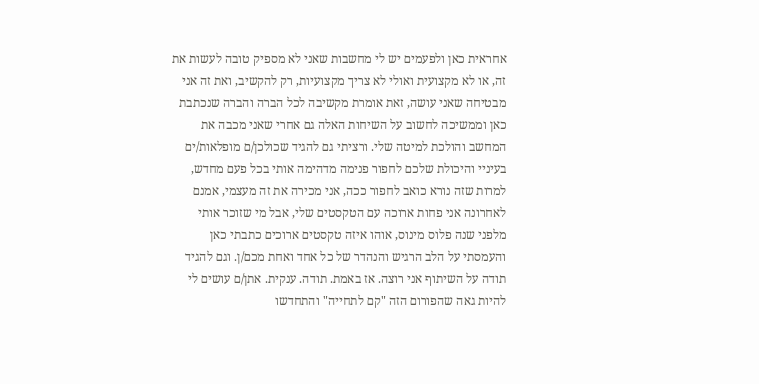אחראית כאן ולפעמים יש לי מחשבות שאני לא מספיק טובה לעשות את זה, או לא מקצועית ואולי לא צריך מקצועיות, רק להקשיב, ואת זה אני מבטיחה שאני עושה, זאת אומרת מקשיבה לכל הברה והברה שנכתבת כאן וממשיכה לחשוב על השיחות האלה גם אחרי שאני מכבה את המחשב והולכת למיטה שלי. ורציתי גם להגיד שכולכן/ם מופלאות/ים בעיניי והיכולת שלכם לחפור פנימה מדהימה אותי בכל פעם מחדש, למרות שזה נורא כואב לחפור ככה, אני מכירה את זה מעצמי, אמנם לאחרונה אני פחות ארוכה עם הטקסטים שלי, אבל מי שזוכר אותי מלפני שנה פלוס מינוס, אוהו איזה טקסטים ארוכים כתבתי כאן והעמסתי על הלב הרגיש והנהדר של כל אחד ואחת מכם/ן. וגם להגיד תודה על השיתוף אני רוצה. אז באמת. תודה. ענקית. אתן/ם עושים לי להיות גאה שהפורום הזה "קם לתחייה" והתחדשו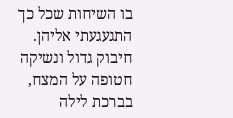בו השיחות שכל כך התגעגעתי אליהן. חיבוק גדול ונשיקה חטופה על המצח, בברכת לילה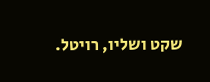שקט ושליו, רויטל.